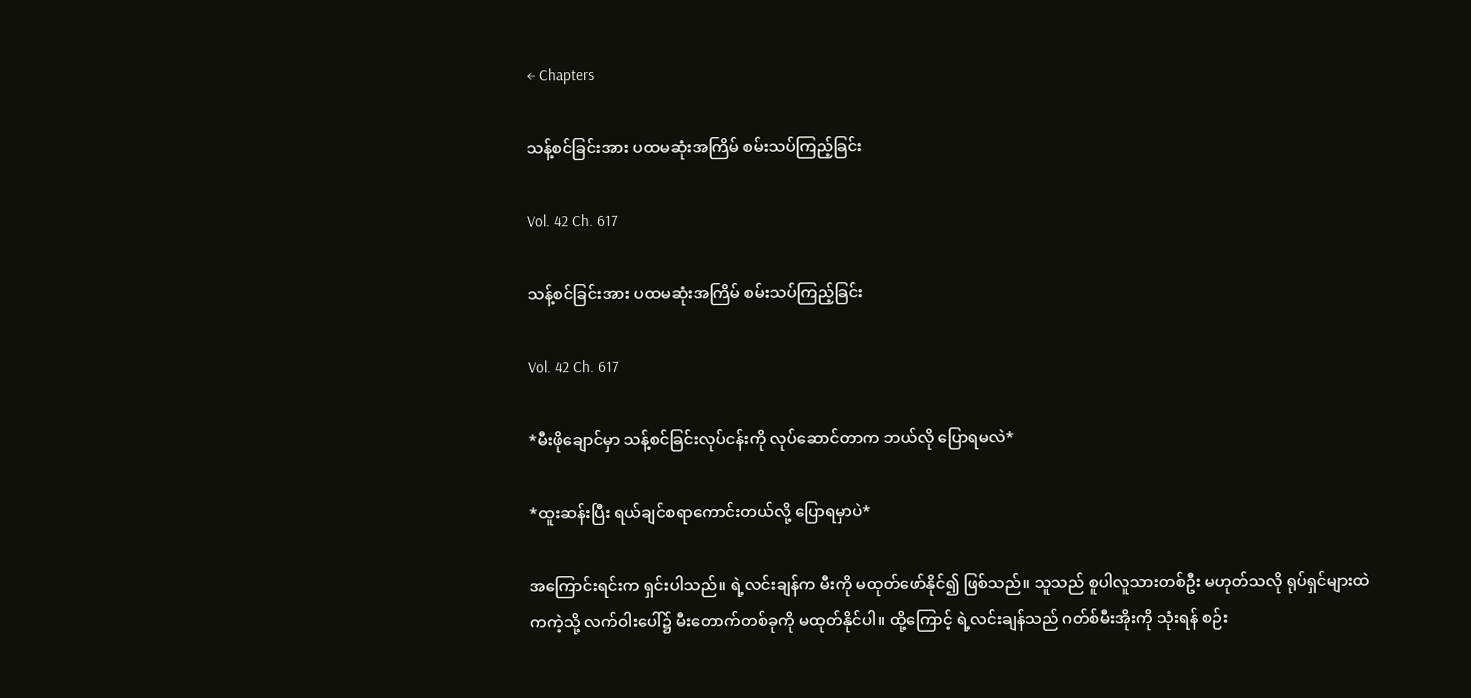← Chapters

သန့်စင်ခြင်းအား ပထမဆုံးအကြိမ် စမ်းသပ်ကြည့်ခြင်း

Vol. 42 Ch. 617

သန့်စင်ခြင်းအား ပထမဆုံးအကြိမ် စမ်းသပ်ကြည့်ခြင်း

Vol. 42 Ch. 617

*မီးဖိုချောင်မှာ သန့်စင်ခြင်းလုပ်ငန်းကို လုပ်ဆောင်တာက ဘယ်လို ပြောရမလဲ*

*ထူးဆန်းပြီး ရယ်ချင်စရာကောင်းတယ်လို့ ပြောရမှာပဲ*

အကြောင်းရင်းက ရှင်းပါသည်။ ရဲ့လင်းချန်က မီးကို မထုတ်ဖော်နိုင်၍ ဖြစ်သည်။ သူသည် စူပါလူသားတစ်ဦး မဟုတ်သလို ရုပ်ရှင်များထဲကကဲ့သို့ လက်ဝါးပေါ်၌ မီးတောက်တစ်ခုကို မထုတ်နိုင်ပါ။ ထို့ကြောင့် ရဲ့လင်းချန်သည် ဂတ်စ်မီးအိုးကို သုံးရန် စဉ်း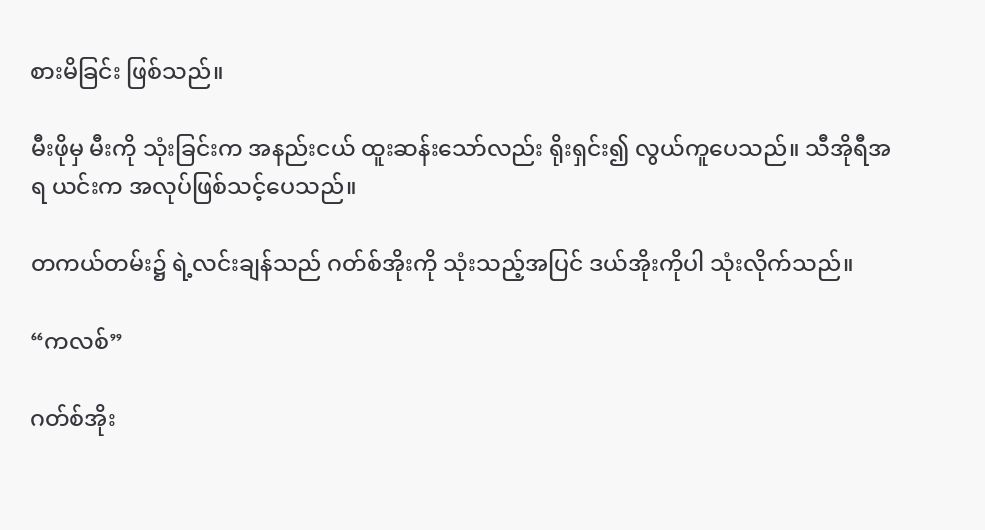စားမိခြင်း ဖြစ်သည်။

မီးဖိုမှ မီးကို သုံးခြင်းက အနည်းငယ် ထူးဆန်းသော်လည်း ရိုးရှင်း၍ လွယ်ကူပေသည်။ သီအိုရီအရ ယင်းက အလုပ်ဖြစ်သင့်ပေသည်။

တကယ်တမ်း၌ ရဲ့လင်းချန်သည် ဂတ်စ်အိုးကို သုံးသည့်အပြင် ဒယ်အိုးကိုပါ သုံးလိုက်သည်။

“ကလစ်”

ဂတ်စ်အိုး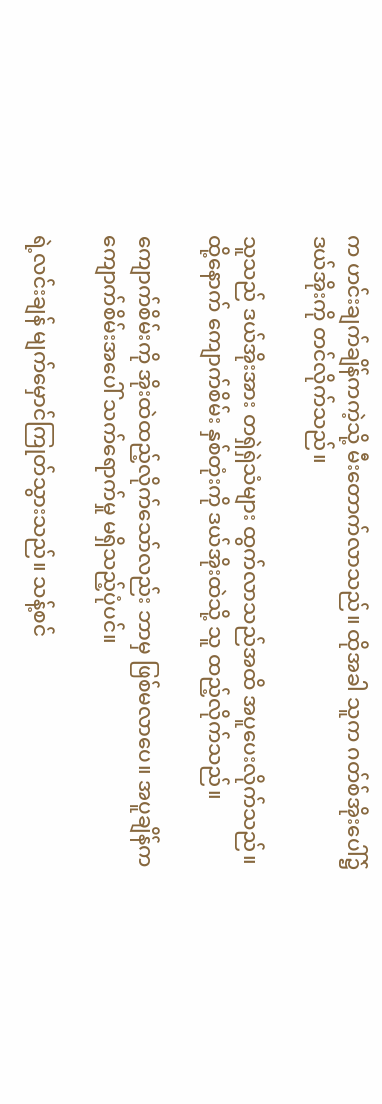က ဟင်းချက်ချိန်ကကဲ့သို့ မီးတောက်လာသည်။ ထိုအခါ သူက ဂတ်စ်အိုးပေါ်၌ ဒယ်အိုးကို တင်လိုက်သည်။

သူသည် ဒယ်အိုးအား တရှဲရှဲသံများ ထွက်လာသည်အထိ အပူပေးလိုက်သည်။ ထို့နောက် ကျောက်စိမ်း နှစ်တုံးကို ဒယ်အိုးထဲသို့ သူ ထည့်လိုက်သည်။

ကျောက်စိမ်းကို အိုးထဲထည့်လိုက်သော်လည်း ဘာမှ ဖြစ်မလာပေ။ အပူချိန်က ကျောက်စိမ်းအပေါ် သက်ရောက်မှု မရှိသည့်ပုံပင်။

ရဲ့လင်းချန် မျက်မှောင်ကြုတ်သွားသည်။ သန့်စင်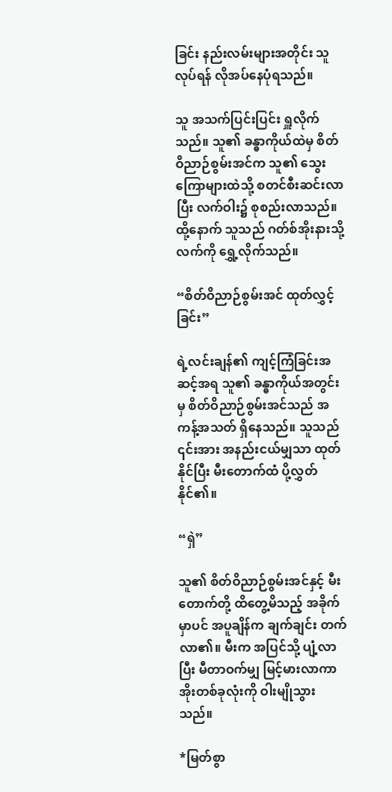ခြင်း နည်းလမ်းများအတိုင်း သူ လုပ်ရန် လိုအပ်နေပုံရသည်။

သူ အသက်ပြင်းပြင်း ရှူလိုက်သည်။ သူ၏ ခန္ဓာကိုယ်ထဲမှ စိတ်ဝိညာဉ်စွမ်းအင်က သူ၏ သွေးကြောများထဲသို့ စတင်စီးဆင်းလာပြီး လက်ဝါး၌ စုစည်းလာသည်။ ထို့နောက် သူသည် ဂတ်စ်အိုးနားသို့ လက်ကို ရွှေ့လိုက်သည်။

“စိတ်ဝိညာဉ်စွမ်းအင် ထုတ်လွှင့်ခြင်း”

ရဲ့လင်းချန်၏ ကျင့်ကြံခြင်းအဆင့်အရ သူ၏ ခန္ဓာကိုယ်အတွင်းမှ စိတ်ဝိညာဉ်စွမ်းအင်သည် အကန့်အသတ် ရှိနေသည်။ သူသည် ၎င်းအား အနည်းငယ်မျှသာ ထုတ်နိုင်ပြီး မီးတောက်ထံ ပို့လွှတ်နိုင်၏။

“ရှဲ”

သူ၏ စိတ်ဝိညာဉ်စွမ်းအင်နှင့် မီးတောက်တို့ ထိတွေ့မိသည့် အခိုက်မှာပင် အပူချိန်က ချက်ချင်း တက်လာ၏။ မီးက အပြင်သို့ ပျံ့လာပြီး မီတာဝက်မျှ မြင့်မားလာကာ အိုးတစ်ခုလုံးကို ဝါးမျိုသွားသည်။

*မြတ်စွာ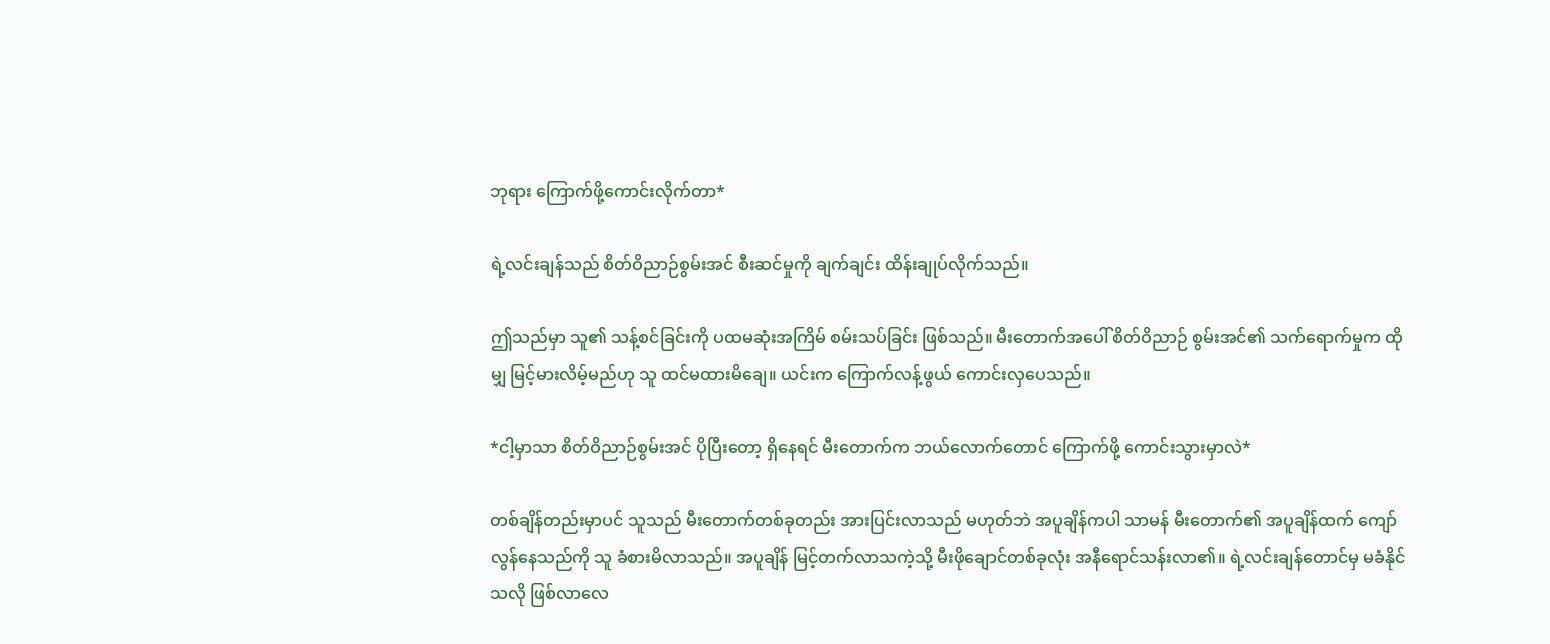ဘုရား ကြောက်ဖို့ကောင်းလိုက်တာ*

ရဲ့လင်းချန်သည် စိတ်ဝိညာဉ်စွမ်းအင် စီးဆင်မှုကို ချက်ချင်း ထိန်းချုပ်လိုက်သည်။

ဤသည်မှာ သူ၏ သန့်စင်ခြင်းကို ပထမဆုံးအကြိမ် စမ်းသပ်ခြင်း ဖြစ်သည်။ မီးတောက်အပေါ် စိတ်ဝိညာဉ် စွမ်းအင်၏ သက်ရောက်မှုက ထိုမျှ မြင့်မားလိမ့်မည်ဟု သူ ထင်မထားမိချေ။ ယင်းက ကြောက်လန့်ဖွယ် ကောင်းလှပေသည်။

*ငါ့မှာသာ စိတ်ဝိညာဉ်စွမ်းအင် ပိုပြီးတော့ ရှိနေရင် မီးတောက်က ဘယ်လောက်တောင် ကြောက်ဖို့ ကောင်းသွားမှာလဲ*

တစ်ချိန်တည်းမှာပင် သူသည် မီးတောက်တစ်ခုတည်း အားပြင်းလာသည် မဟုတ်ဘဲ အပူချိန်ကပါ သာမန် မီးတောက်၏ အပူချိန်ထက် ကျော်လွန်နေသည်ကို သူ ခံစားမိလာသည်။ အပူချိန် မြင့်တက်လာသကဲ့သို့ မီးဖိုချောင်တစ်ခုလုံး အနီရောင်သန်းလာ၏။ ရဲ့လင်းချန်တောင်မှ မခံနိုင်သလို ဖြစ်လာလေ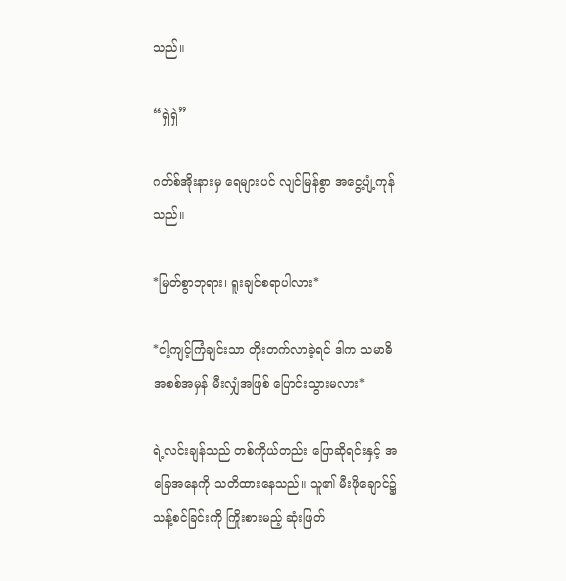သည်။

“ရှဲရှဲ”

ဂတ်စ်အိုးနားမှ ရေများပင် လျင်မြန်စွာ အငွေ့ပျံ့ကုန်သည်။

*မြတ်စွာဘုရား၊ ရူးချင်စရာပါလား*

*ငါ့ကျင့်ကြံချင်းသာ တိုးတက်လာခဲ့ရင် ဒါက သမာဓိ အစစ်အမှန် မီးလျှံအဖြစ် ပြောင်းသွားမလား*

ရဲ့လင်းချန်သည် တစ်ကိုယ်တည်း ပြောဆိုရင်းနှင့် အခြေအနေကို သတိထားနေသည်။ သူ၏ မီးဖိုချောင်၌ သန့်စင်ခြင်းကို ကြိုးစားမည့် ဆုံးဖြတ်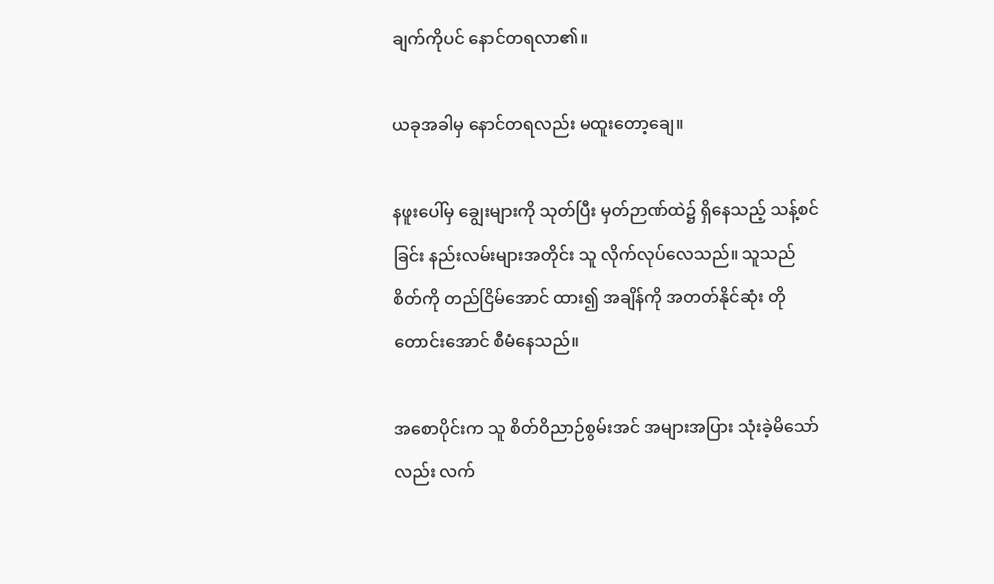ချက်ကိုပင် နောင်တရလာ၏။

ယခုအခါမှ နောင်တရလည်း မထူးတော့ချေ။

နဖူးပေါ်မှ ချွေးများကို သုတ်ပြီး မှတ်ဉာဏ်ထဲ၌ ရှိနေသည့် သန့်စင်ခြင်း နည်းလမ်းများအတိုင်း သူ လိုက်လုပ်လေသည်။ သူသည် စိတ်ကို တည်ငြိမ်အောင် ထား၍ အချိန်ကို အတတ်နိုင်ဆုံး တိုတောင်းအောင် စီမံနေသည်။

အစောပိုင်းက သူ စိတ်ဝိညာဉ်စွမ်းအင် အများအပြား သုံးခဲ့မိသော်လည်း လက်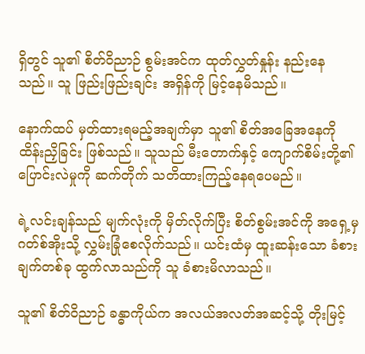ရှိတွင် သူ၏ စိတ်ဝိညာဉ် စွမ်းအင်က ထုတ်လွှတ်နှုန်း နည်းနေသည်။ သူ ဖြည်းဖြည်းချင်း အရှိန်ကို မြင့်နေမိသည်။

နောက်ထပ် မှတ်ထားရမည့်အချက်မှာ သူ၏ စိတ်အခြေအနေကို ထိန်းညှိခြင်း ဖြစ်သည်။ သူသည် မီးတောက်နှင့် ကျောက်စိမ်းတို့၏ ပြောင်းလဲမှုကို ဆက်တိုက် သတိထားကြည့်နေရပေမည်။

ရဲ့လင်းချန်သည် မျက်လုံးကို မှိတ်လိုက်ပြီး စိတ်စွမ်းအင်ကို အရှေ့မှ ဂတ်စ်အိုးသို့ လွှမ်းခြုံစေလိုက်သည်။ ယင်းထံမှ ထူးဆန်းသော ခံစားချက်တစ်ခု ထွက်လာသည်ကို သူ ခံစားမိလာသည်။

သူ၏ စိတ်ဝိညာဉ် ခန္ဓာကိုယ်က အလယ်အလတ်အဆင့်သို့ တိုးမြင့်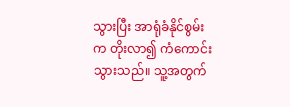သွားပြီး အာရုံခံနိုင်စွမ်းက တိုးလာ၍ ကံကောင်းသွားသည်။ သူ့အတွက်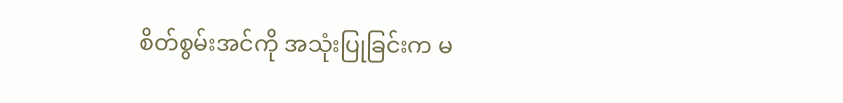စိတ်စွမ်းအင်ကို အသုံးပြုခြင်းက မ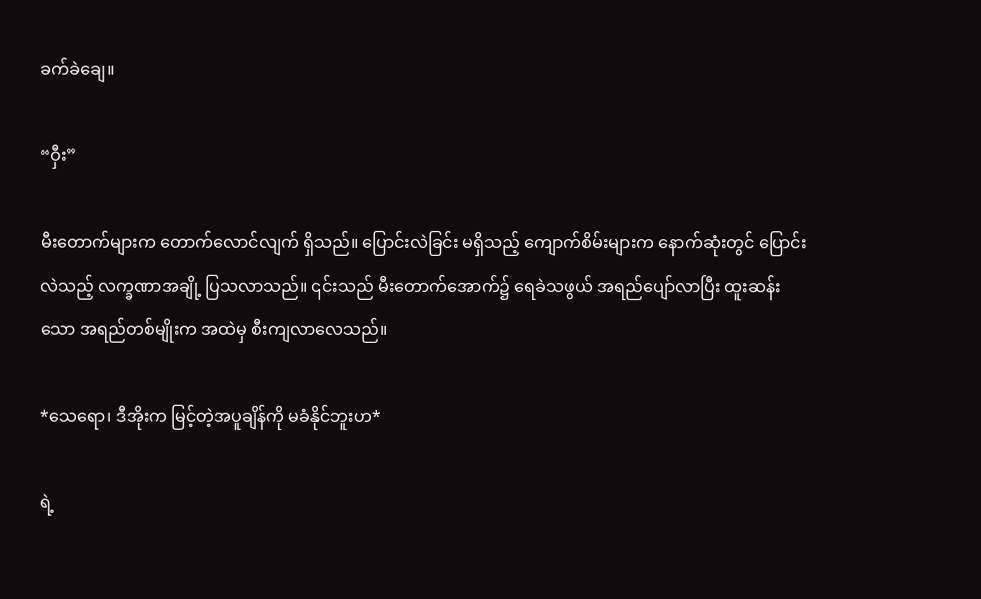ခက်ခဲချေ။

“ဝှီး”

မီးတောက်များက တောက်လောင်လျက် ရှိသည်။ ပြောင်းလဲခြင်း မရှိသည့် ကျောက်စိမ်းများက နောက်ဆုံးတွင် ပြောင်းလဲသည့် လက္ခဏာအချို့ ပြသလာသည်။ ၎င်းသည် မီးတောက်အောက်၌ ရေခဲသဖွယ် အရည်ပျော်လာပြီး ထူးဆန်းသော အရည်တစ်မျိုးက အထဲမှ စီးကျလာလေသည်။

*သေရော၊ ဒီအိုးက မြင့်တဲ့အပူချိန်ကို မခံနိုင်ဘူးဟ*

ရဲ့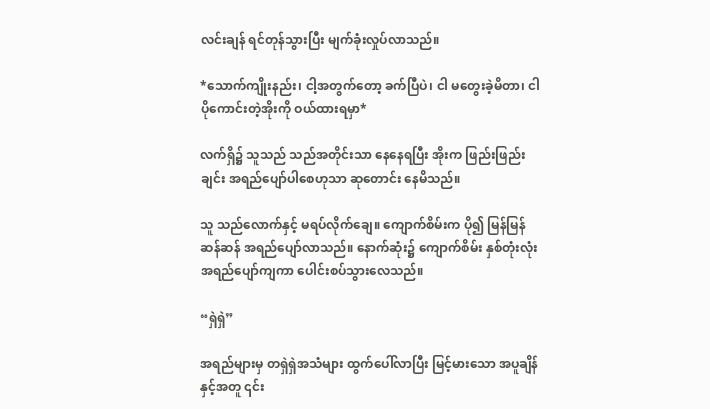လင်းချန် ရင်တုန်သွားပြီး မျက်ခုံးလှုပ်လာသည်။

*သောက်ကျိုးနည်း၊ ငါ့အတွက်တော့ ခက်ပြီပဲ၊ ငါ မတွေးခဲ့မိတာ၊ ငါ ပိုကောင်းတဲ့အိုးကို ဝယ်ထားရမှာ*

လက်ရှိ၌ သူသည် သည်အတိုင်းသာ နေနေရပြီး အိုးက ဖြည်းဖြည်းချင်း အရည်ပျော်ပါစေဟုသာ ဆုတောင်း နေမိသည်။

သူ သည်လောက်နှင့် မရပ်လိုက်ချေ။ ကျောက်စိမ်းက ပို၍ မြန်မြန်ဆန်ဆန် အရည်ပျော်လာသည်။ နောက်ဆုံး၌ ကျောက်စိမ်း နှစ်တုံးလုံး အရည်ပျော်ကျကာ ပေါင်းစပ်သွားလေသည်။

“ရှဲရှဲ”

အရည်များမှ တရှဲရှဲအသံများ ထွက်ပေါ်လာပြီး မြင့်မားသော အပူချိန်နှင့်အတူ ၎င်း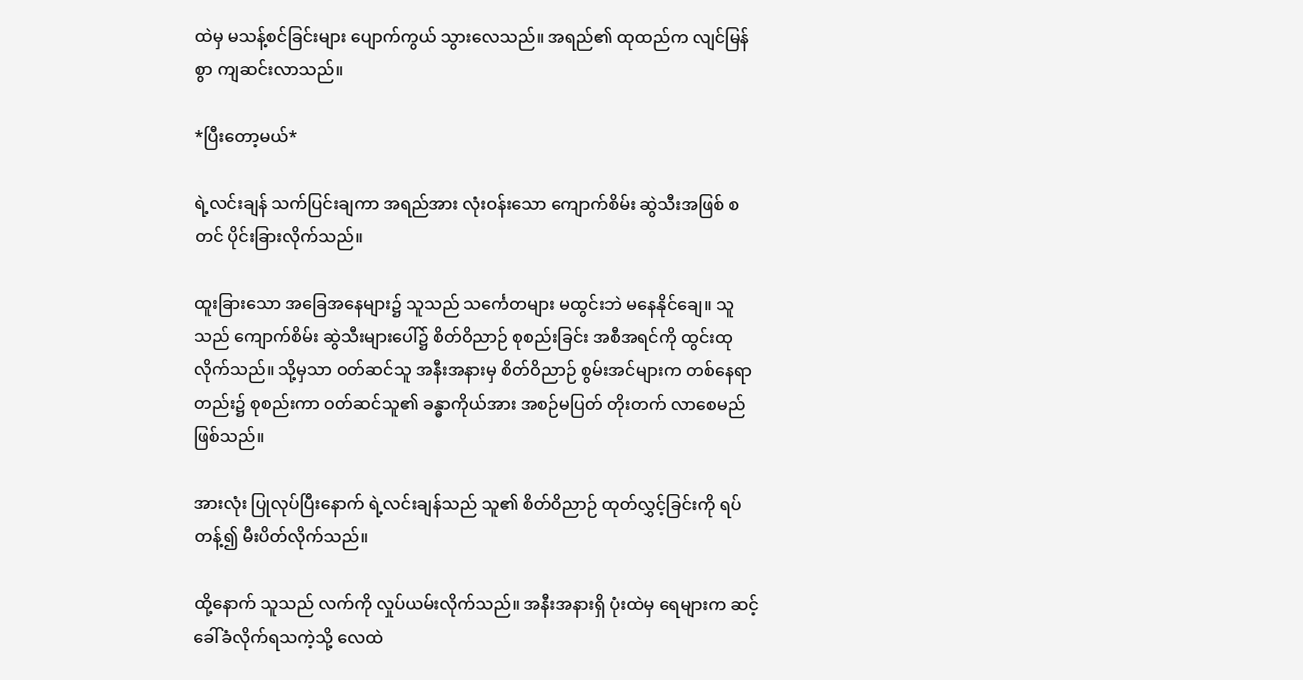ထဲမှ မသန့်စင်ခြင်းများ ပျောက်ကွယ် သွားလေသည်။ အရည်၏ ထုထည်က လျင်မြန်စွာ ကျဆင်းလာသည်။

*ပြီးတော့မယ်*

ရဲ့လင်းချန် သက်ပြင်းချကာ အရည်အား လုံးဝန်းသော ကျောက်စိမ်း ဆွဲသီးအဖြစ် စတင် ပိုင်းခြားလိုက်သည်။

ထူးခြားသော အခြေအနေများ၌ သူသည် သင်္ကေတများ မထွင်းဘဲ မနေနိုင်ချေ။ သူသည် ကျောက်စိမ်း ဆွဲသီးများပေါ်၌ စိတ်ဝိညာဉ် စုစည်းခြင်း အစီအရင်ကို ထွင်းထုလိုက်သည်။ သို့မှသာ ဝတ်ဆင်သူ အနီးအနားမှ စိတ်ဝိညာဉ် စွမ်းအင်များက တစ်နေရာတည်း၌ စုစည်းကာ ဝတ်ဆင်သူ၏ ခန္ဓာကိုယ်အား အစဉ်မပြတ် တိုးတက် လာစေမည် ဖြစ်သည်။

အားလုံး ပြုလုပ်ပြီးနောက် ရဲ့လင်းချန်သည် သူ၏ စိတ်ဝိညာဉ် ထုတ်လွှင့်ခြင်းကို ရပ်တန့်၍ မီးပိတ်လိုက်သည်။

ထို့နောက် သူသည် လက်ကို လှုပ်ယမ်းလိုက်သည်။ အနီးအနားရှိ ပုံးထဲမှ ရေများက ဆင့်ခေါ်ခံလိုက်ရသကဲ့သို့ လေထဲ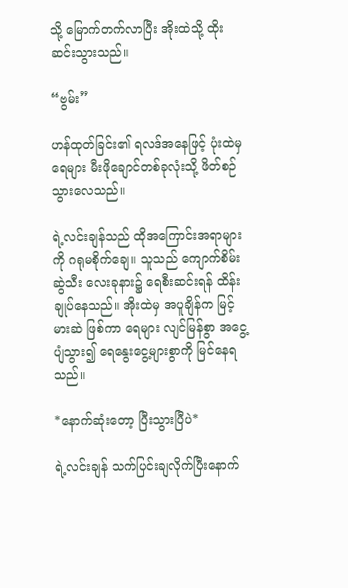သို့ မြောက်တက်လာပြီး အိုးထဲသို့ ထိုးဆင်းသွားသည်။

“ဗွမ်း”

ဟန်ထုတ်ခြင်း၏ ရလဒ်အနေဖြင့် ပုံးထဲမှ ရေများ မီးဖိုချောင်တစ်ခုလုံးသို့ ဖိတ်စဉ်သွားလေသည်။

ရဲ့လင်းချန်သည် ထိုအကြောင်းအရာများကို ဂရုမစိုက်ချေ။ သူသည် ကျောက်စိမ်းဆွဲသီး လေးခုနား၌ ရေစီးဆင်းရန် ထိန်းချုပ်နေသည်။ အိုးထဲမှ အပူချိန်က မြင့်မားဆဲ ဖြစ်ကာ ရေများ လျင်မြန်စွာ အငွေ့ပျံသွား၍ ရေနွေးငွေ့များစွာကို မြင်နေရသည်။

*နောက်ဆုံးတော့ ပြီးသွားပြီပဲ*

ရဲ့လင်းချန် သက်ပြင်းချလိုက်ပြီးနောက်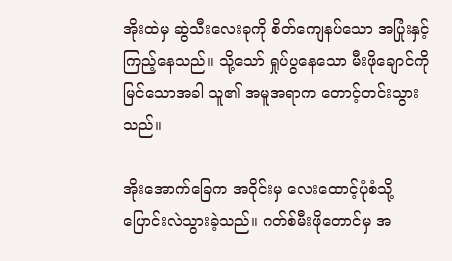အိုးထဲမှ ဆွဲသီးလေးခုကို စိတ်ကျေနပ်သော အပြုံးနှင့် ကြည့်နေသည်။ သို့သော် ရှုပ်ပွနေသော မီးဖိုချောင်ကို မြင်သောအခါ သူ၏ အမူအရာက တောင့်တင်းသွားသည်။

အိုးအောက်ခြေက အဝိုင်းမှ လေးထောင့်ပုံစံသို့ ပြောင်းလဲသွားခဲ့သည်။ ဂတ်စ်မီးဖိုတောင်မှ အ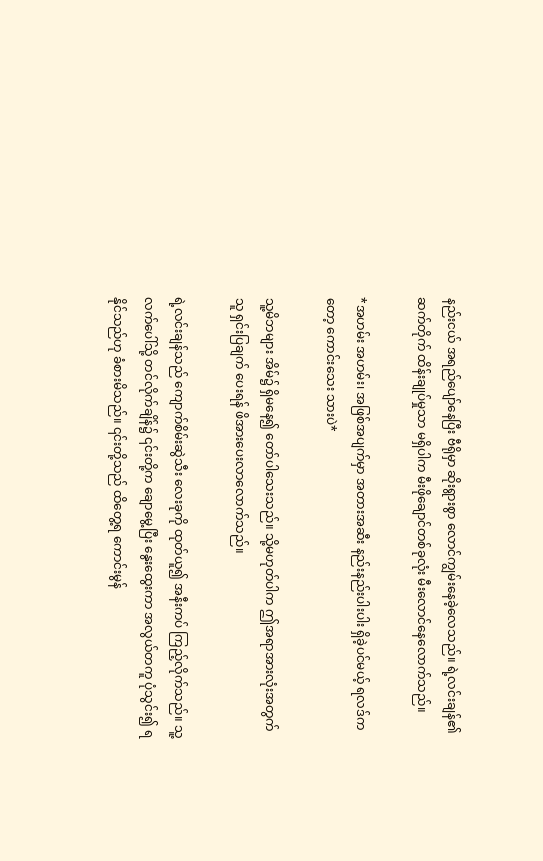နည်းငယ် အရည်ပျော်နေပြီး ဗီရိုမှာ ဆိုးရွားစွာ လောင်ကျွမ်းနေခဲ့လေသည်။ ရဲ့လင်းချန်၏ ဆက်တိုက် ထိန်းချုပ်မှုသာ မရှိပါက မီးဖိုချောင်တစ်ခုလုံး မီးလောင်နေလောက်သည်။

*အဟမ်း အဟမ်း၊ အဖြစ်အပျက်မှာ အတားအဆီး နည်းနည်းပါးပါး ရှိခဲ့ပင်မယ့် ရလဒ်ကတော့ ကောင်းသေး သားပဲ*

သူ့မိဘများ အိမ်၌ ရှိမနေ၍ တော်ပါသေးသည်။ သို့မဟုတ်ပါက ဤအရာအားလုံးအတွက် သူ ရှင်းပြချက် ပေးရန် ဖိအားပေးလာလောက်သည်။

ရဲ့လင်းချန်သည် ကျောက်စိမ်းဆွဲသီး လေးခုကို ထုတ်ယူ၍ အနီးကပ် ကြည့်လိုက်သည်။ သူ့လက်ပေါ်သို့ တင်လိုက်ချိန်၌ ၎င်းတို့က ချောမွေ့ပြီး နွေးထွေးကာ အလွယ်တကူ ပုံသွင်း၍ ရနိုင်သည်ဟု ခံစားမိသည်။ ၎င်းတို့သည် ထိတွေ့ရ ကောင်းမွန်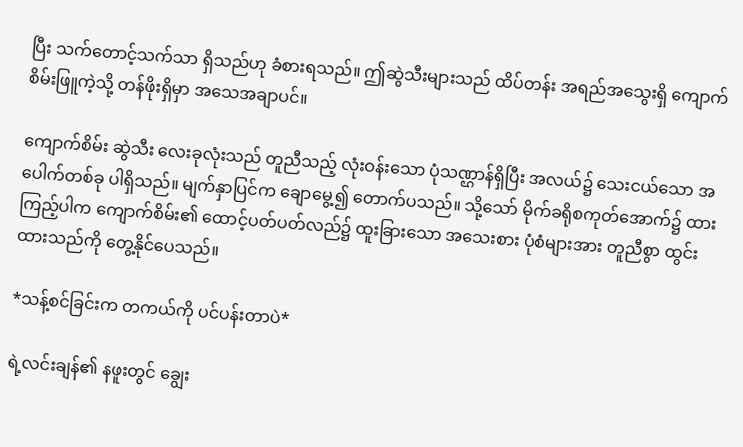ပြီး သက်တောင့်သက်သာ ရှိသည်ဟု ခံစားရသည်။ ဤဆွဲသီးများသည် ထိပ်တန်း အရည်အသွေးရှိ ကျောက်စိမ်းဖြူကဲ့သို့ တန်ဖိုးရှိမှာ အသေအချာပင်။

ကျောက်စိမ်း ဆွဲသီး လေးခုလုံးသည် တူညီသည့် လုံးဝန်းသော ပုံသဏ္ဌာန်ရှိပြီး အလယ်၌ သေးငယ်သော အပေါက်တစ်ခု ပါရှိသည်။ မျက်နှာပြင်က ချောမွေ့၍ တောက်ပသည်။ သို့သော် မိုက်ခရိုစကုတ်အောက်၌ ထားကြည့်ပါက ကျောက်စိမ်း၏ ထောင့်ပတ်ပတ်လည်၌ ထူးခြားသော အသေးစား ပုံစံများအား တူညီစွာ ထွင်းထားသည်ကို တွေ့နိုင်ပေသည်။

*သန့်စင်ခြင်းက တကယ်ကို ပင်ပန်းတာပဲ*

ရဲ့လင်းချန်၏ နဖူးတွင် ချွေး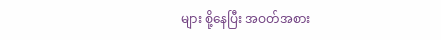များ စို့နေပြီး အဝတ်အစား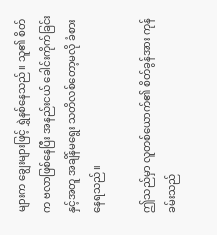များက ချွေးများဖြင့် ရွှဲနစ်နေသည်။ သူ၏ စိတ်က ဗလာဖြစ်နေပြီး အနည်းငယ် ခေါင်းကိုက်ခြင်းနှင့်အတူ အချိန်မရွေး သတိလစ်တော့မလို ခံစားနေရသည်။

ဤသည်မှာ လူတစ်ယောက်၏ စိတ်ခွန်အား ကုန်ခမ်းသည်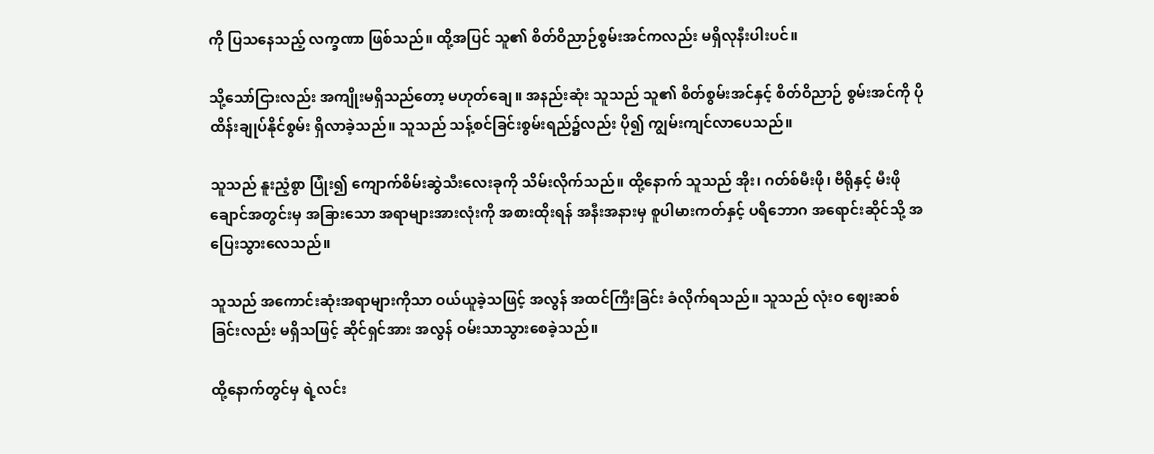ကို ပြသနေသည့် လက္ခဏာ ဖြစ်သည်။ ထို့အပြင် သူ၏ စိတ်ဝိညာဉ်စွမ်းအင်ကလည်း မရှိလုနီးပါးပင်။

သို့သော်ငြားလည်း အကျိုးမရှိသည်တော့ မဟုတ်ချေ။ အနည်းဆုံး သူသည် သူ၏ စိတ်စွမ်းအင်နှင့် စိတ်ဝိညာဉ် စွမ်းအင်ကို ပိုထိန်းချုပ်နိုင်စွမ်း ရှိလာခဲ့သည်။ သူသည် သန့်စင်ခြင်းစွမ်းရည်၌လည်း ပို၍ ကျွမ်းကျင်လာပေသည်။

သူသည် နူးညံ့စွာ ပြုံး၍ ကျောက်စိမ်းဆွဲသီးလေးခုကို သိမ်းလိုက်သည်။ ထို့နောက် သူသည် အိုး၊ ဂတ်စ်မီးဖို၊ ဗီရိုနှင့် မီးဖိုချောင်အတွင်းမှ အခြားသော အရာများအားလုံးကို အစားထိုးရန် အနီးအနားမှ စူပါမားကတ်နှင့် ပရိဘောဂ အရောင်းဆိုင်သို့ အပြေးသွားလေသည်။

သူသည် အကောင်းဆုံးအရာများကိုသာ ဝယ်ယူခဲ့သဖြင့် အလွန် အထင်ကြီးခြင်း ခံလိုက်ရသည်။ သူသည် လုံးဝ ဈေးဆစ်ခြင်းလည်း မရှိသဖြင့် ဆိုင်ရှင်အား အလွန် ဝမ်းသာသွားစေခဲ့သည်။

ထို့နောက်တွင်မှ ရဲ့လင်း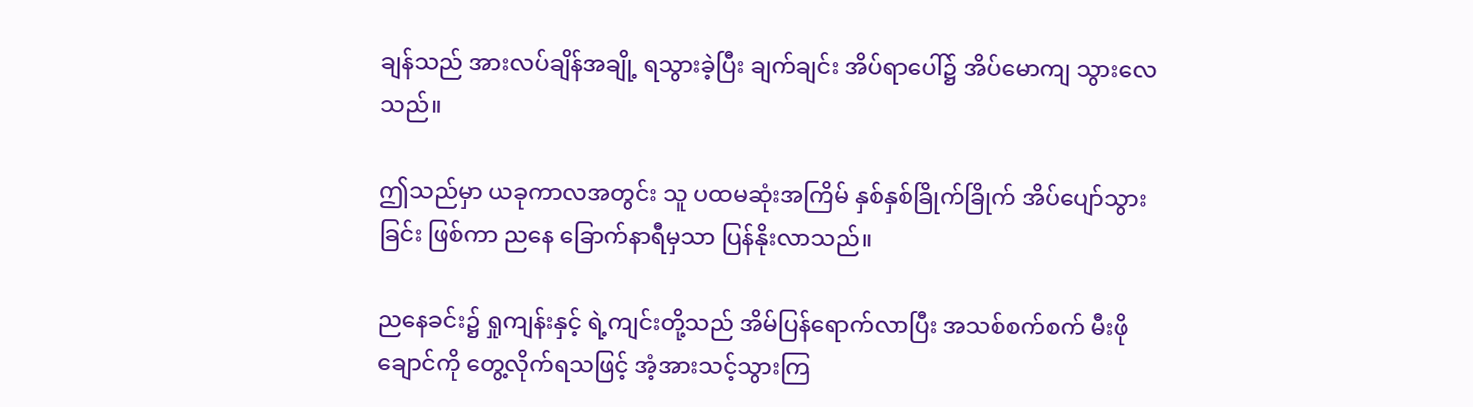ချန်သည် အားလပ်ချိန်အချို့ ရသွားခဲ့ပြီး ချက်ချင်း အိပ်ရာပေါ်၌ အိပ်မောကျ သွားလေသည်။

ဤသည်မှာ ယခုကာလအတွင်း သူ ပထမဆုံးအကြိမ် နှစ်နှစ်ခြိုက်ခြိုက် အိပ်ပျော်သွားခြင်း ဖြစ်ကာ ညနေ ခြောက်နာရီမှသာ ပြန်နိုးလာသည်။

ညနေခင်း၌ ရှုကျန်းနှင့် ရဲ့ကျင်းတို့သည် အိမ်ပြန်ရောက်လာပြီး အသစ်စက်စက် မီးဖိုချောင်ကို တွေ့လိုက်ရသဖြင့် အံ့အားသင့်သွားကြ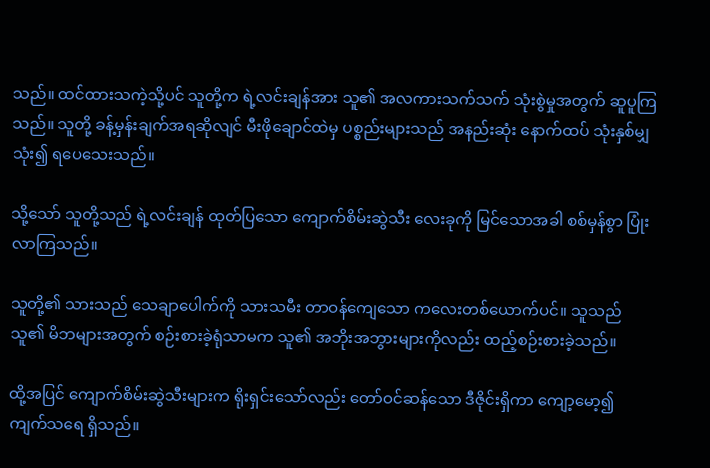သည်။ ထင်ထားသကဲ့သို့ပင် သူတို့က ရဲ့လင်းချန်အား သူ၏ အလကားသက်သက် သုံးစွဲမှုအတွက် ဆူပူကြသည်။ သူတို့ ခန့်မှန်းချက်အရဆိုလျင် မီးဖိုချောင်ထဲမှ ပစ္စည်းများသည် အနည်းဆုံး နောက်ထပ် သုံးနှစ်မျှ သုံး၍ ရပေသေးသည်။

သို့သော် သူတို့သည် ရဲ့လင်းချန် ထုတ်ပြသော ကျောက်စိမ်းဆွဲသီး လေးခုကို မြင်သောအခါ စစ်မှန်စွာ ပြုံးလာကြသည်။

သူတို့၏ သားသည် သေချာပေါက်ကို သားသမီး တာဝန်ကျေသော ကလေးတစ်ယောက်ပင်။ သူသည် သူ၏ မိဘများအတွက် စဉ်းစားခဲ့ရုံသာမက သူ၏ အဘိုးအဘွားများကိုလည်း ထည့်စဉ်းစားခဲ့သည်။

ထို့အပြင် ကျောက်စိမ်းဆွဲသီးများက ရိုးရှင်းသော်လည်း တော်ဝင်ဆန်သော ဒီဇိုင်းရှိကာ ကျော့မော့၍ ကျက်သရေ ရှိသည်။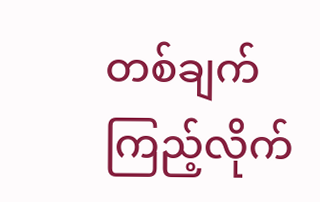တစ်ချက် ကြည့်လိုက်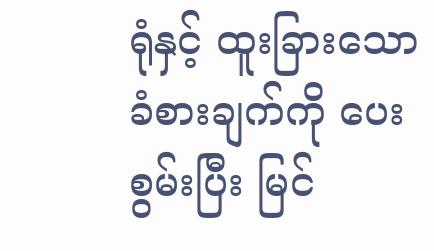ရုံနှင့် ထူးခြားသော ခံစားချက်ကို ပေးစွမ်းပြီး မြင်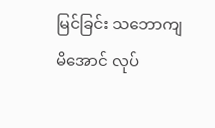မြင်ခြင်း သဘောကျမိအောင် လုပ်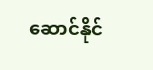ဆောင်နိုင်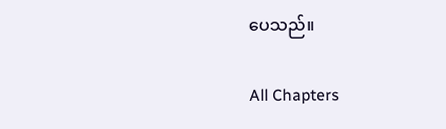ပေသည်။

All Chapters